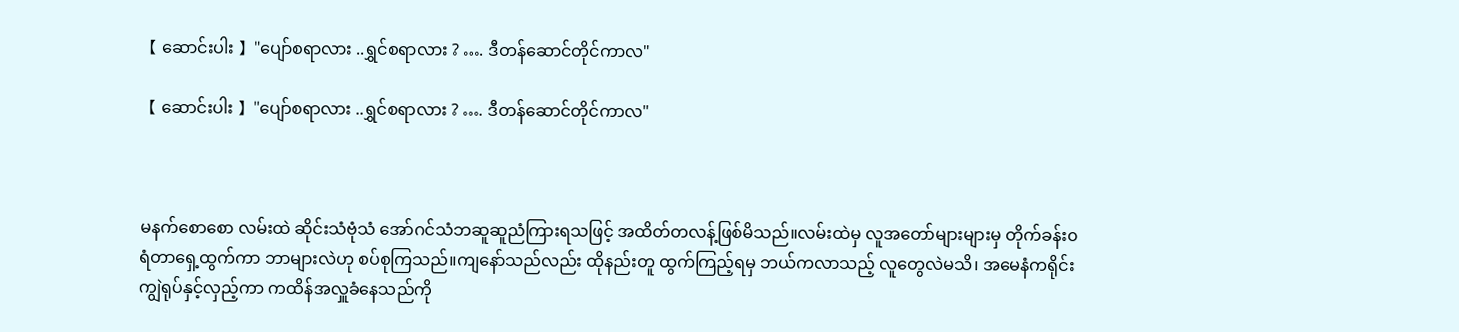【 ဆောင်းပါး 】"ပျော်စရာလား ..ရွှင်စရာလား ? …. ဒီတန်ဆောင်တိုင်ကာလ"

【 ဆောင်းပါး 】"ပျော်စရာလား ..ရွှင်စရာလား ? …. ဒီတန်ဆောင်တိုင်ကာလ"



မနက်စောစော လမ်းထဲ ဆိုင်းသံဗုံသံ အော်ဂင်သံဘဆူဆူညံကြားရသဖြင့် အထိတ်တလန့်ဖြစ်မိသည်။လမ်းထဲမှ လူအတော်များများမှ တိုက်ခန်း၀ရံတာရှေ့ထွက်ကာ ဘာများလဲဟု စပ်စုကြသည်။ကျနော်သည်လည်း ထိုနည်းတူ ထွက်ကြည့်ရမှ ဘယ်ကလာသည့် လူတွေလဲမသိ၊ အမေနံကရိုင်းကျွဲရုပ်နှင့်လှည့်ကာ ကထိန်အလှူခံနေသည်ကို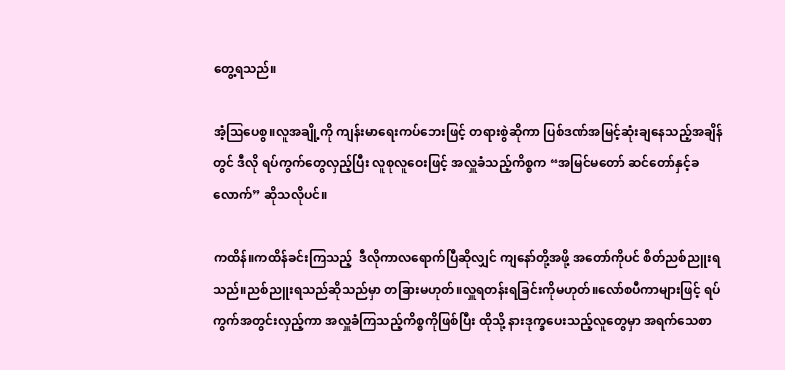တွေ့ရသည်။

အံ့ဩပေစွ။လူအချို့ကို ကျန်းမာရေးကပ်ဘေးဖြင့် တရားစွဲဆိုကာ ပြစ်ဒဏ်အမြင့်ဆုံးချနေသည့်အချိန်တွင် ဒီလို ရပ်ကွက်တွေလှည့်ပြီး လူစုလူဝေးဖြင့် အလှူခံသည့်ကိစ္စက “အမြင်မတော် ဆင်တော်နှင့်ခလောက်” ဆိုသလိုပင်။

ကထိန်။ကထိန်ခင်းကြသည့်  ဒီလိုကာလရောက်ပြီဆိုလျှင် ကျနော်တို့အဖို့ အတော်ကိုပင် စိတ်ညစ်ညူးရသည်။ညစ်ညူးရသည်ဆိုသည်မှာ တခြားမဟုတ်။လှူရတန်းရခြင်းကိုမဟုတ်။လော်စပီကာများဖြင့် ရပ်ကွက်အတွင်းလှည့်ကာ အလှူခံကြသည့်ကိစ္စကိုဖြစ်ပြီး ထိုသို့ နားဒုက္ခပေးသည့်လူတွေမှာ အရက်သေစာ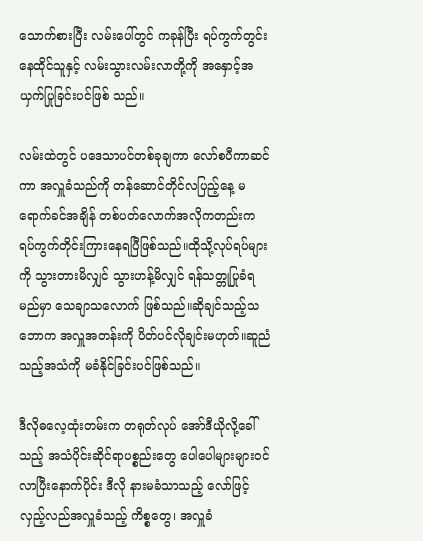သောက်စားပြီး လမ်းပေါ်တွင် ကခုန်ပြီး ရပ်ကွက်တွင်းနေထိုင်သူနှင့် လမ်းသွားလမ်းလာတို့ကို အနှောင့်အယှက်ပြုခြင်းပင်ဖြစ် သည်။

လမ်းထဲတွင် ပဒေသာပင်တစ်ခုချကာ လော်စပီကာဆင်ကာ အလှူခံသည်ကို တန်ဆောင်တိုင်လပြည့်နေ့ မရောက်ခင်အချိန် တစ်ပတ်လောက်အလိုကတည်းက ရပ်ကွက်တိုင်းကြားနေရပြီဖြစ်သည်။ထိုသို့လုပ်ရပ်များကို သွားတားမိလျှင် သွားဟန့်မိလျှင် ရန်သတ္တုပြုခံရမည်မှာ သေချာသလောက် ဖြစ်သည်။ဆိုချင်သည့်သဘောက အလှူအတန်းကို ပိတ်ပင်လိုချင်းမဟုတ်။ဆူညံသည့်အသံကို မခံနိုင်ခြင်းပင်ဖြစ်သည်။

ဒီလိုဓလေ့ထုံးတမ်းက တရုတ်လုပ် အော်ဒီယိုလို့ခေါ်သည့် အသံပိုင်းဆိုင်ရာပစ္စည်းတွေ ပေါပေါများများဝင်လာပြီးနောက်ပိုင်း ဒီလို နားမခံသာသည့် လော်ဖြင့် လှည့်လည်အလှူခံသည့် ကိစ္စတွေ၊ အလှူခံ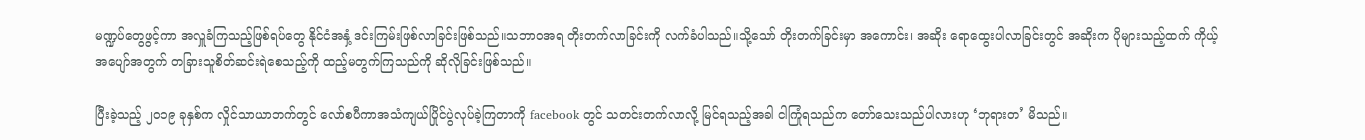မဏ္ဍပ်တွေဖွင့်ကာ အလှူခံကြသည့်ဖြစ်ရပ်တွေ နိုင်ငံအနှံ့ ဒင်းကြမ်းဖြစ်လာခြင်းဖြစ်သည်။သဘာ၀အရ တိုးတက်လာခြင်းကို လက်ခံပါသည်။သို့သော် တိုးတက်ခြင်းမှာ အကောင်း၊ အဆိုး ရောထွေးပါလာခြင်းတွင် အဆိုးက ပိုများသည့်ထက် ကိုယ့်အပျော်အတွက် တခြားသူစိတ်ဆင်းရဲစေသည့်ကို ထည့်မတွက်ကြသည်ကို ဆိုလိုခြင်းဖြစ်သည်။

ပြီးခဲ့သည့် ၂၀၁၉ ခုနှစ်က လှိုင်သာယာဘက်တွင် လော်စပီကာအသံကျယ်ပြိုင်ပွဲလုပ်ခဲ့ကြတာကို facebook တွင် သတင်းတက်လာလို့ မြင်ရသည့်အခါ ငါကြုံရသည်က တော်သေးသည်ပါလားဟု ‘ဘုရားတ’ မိသည်။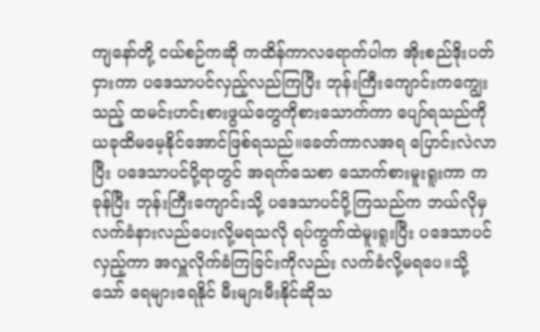ကျနော်တို့ ငယ်စဉ်ကဆို ကထိန်ကာလရောက်ပါက အိုးစည်ဒိုးပတ်ငှားကာ ပဒေသာပင်လှည့်လည်ကြပြီး ဘုန်းကြီးကျောင်းကကျွေးသည့် ထမင်းဟင်းစားဖွယ်တွေကိုစားသောက်ကာ ပျော်ရသည်ကို ယခုထိမမေ့နိုင်အောင်ဖြစ်ရသည်။ခေတ်ကာလအရ ပြောင်းလဲလာပြီး ပဒေသာပင်ပို့ရာတွင် အရက်သေစာ သောက်စားမူးရူးကာ ကခုန်ပြီး ဘုန်းကြီးကျောင်းသို့ ပဒေသာပင်ပို့ကြသည်က ဘယ်လိုမှ လက်ခံနားလည်ပေးလို့မရသလို ရပ်ကွက်ထဲမူးရူးပြီး ပ‌ဒေသာပင်လှည့်ကာ အလှူလိုက်ခံကြခြင်းကိုလည်း လက်ခံလို့မရပေ။သို့သော် ရေများရေနိုင် မီးများမီးနိုင်ဆိုသ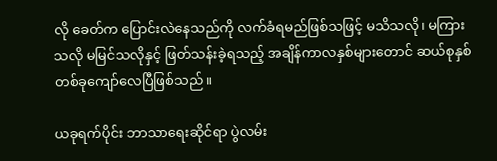လို ခေတ်က ပြောင်းလဲနေသည်ကို လက်ခံရမည်ဖြစ်သဖြင့် မသိသလို၊ မကြားသလို မမြင်သလိုနှင့် ဖြတ်သန်းခဲ့ရသည့် အချိန်ကာလနှစ်များတောင် ဆယ်စုနှစ်တစ်ခုကျော်လေပြီဖြစ်သည်။

ယခုရက်ပိုင်း ဘာသာရေးဆိုင်ရာ ပွဲလမ်း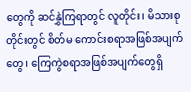တွေကို ဆင်နွှဲကြရာတွင် လူတိုင်း၊ မိသားစုတိုင်းတွင် စိတ်မ ကောင်းစရာအဖြစ်အပျက်တွေ၊ ကြေကွဲစရာအဖြစ်အပျက်တွေရှိ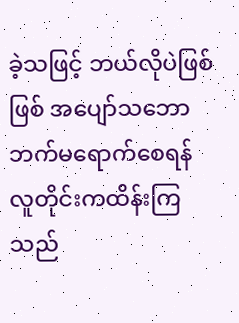ခဲ့သဖြင့် ဘယ်လိုပဲဖြစ်ဖြစ် အပျော်သဘောဘက်မရောက်စေရန် လူတိုင်းကထိန်းကြသည်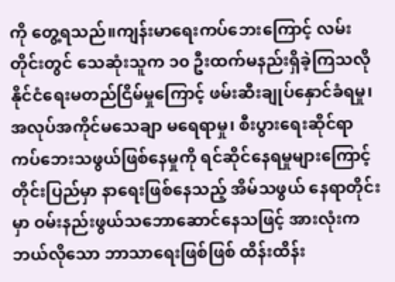ကို တွေ့ရသည်။ကျန်းမာရေးကပ်ဘေးကြောင့် လမ်းတိုင်းတွင် သေဆုံးသူက ၁၀ ဦးထက်မနည်းရှိခဲ့ကြသလို နိုင်ငံရေးမတည်ငြိမ်မှုကြောင့် ဖမ်းဆီးချုပ်နှောင်ခံရမှု၊ အလုပ်အကိုင်မသေချာ မရေရာမှု၊ စီးပွားရေးဆိုင်ရာ ကပ်ဘေးသဖွယ်ဖြစ်နေမှုကို ရင်ဆိုင်နေရမှုများကြောင့် တိုင်းပြည်မှာ နာရေးဖြစ်နေသည့် အိမ်သဖွယ် နေရာတိုင်းမှာ ဝမ်းနည်းဖွယ်သဘောဆောင်နေသဖြင့် အားလုံးက ဘယ်လိုသော ဘာသာရေးဖြစ်ဖြစ် ထိန်းထိန်း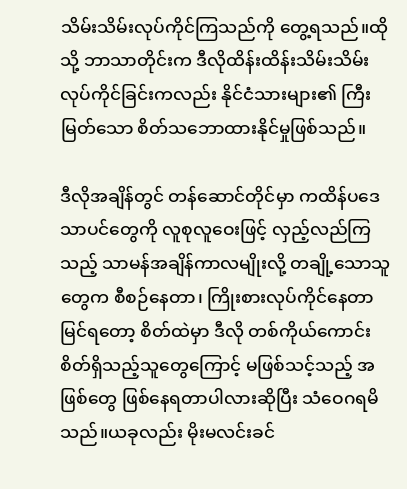သိမ်းသိမ်းလုပ်ကိုင်ကြသည်ကို တွေ့ရသည်။ထိုသို့ ဘာသာတိုင်းက ဒီလိုထိန်းထိန်းသိမ်းသိမ်း လုပ်ကိုင်ခြင်းကလည်း နိုင်ငံသားများ၏ ကြီးမြတ်သော စိတ်သဘောထားနိုင်မှုဖြစ်သည်။

ဒီလိုအချိန်တွင် တန်ဆောင်တိုင်မှာ ကထိန်ပဒေသာပင်တွေကို လူစုလူဝေးဖြင့် လှည့်လည်ကြသည့် သာမန်အချိန်ကာလမျိုးလို့ တချို့သောသူတွေက စီစဉ်နေတာ၊ ကြိုးစားလုပ်ကိုင်နေတာမြင်ရတော့ စိတ်ထဲမှာ ဒီလို တစ်ကိုယ်ကောင်းစိတ်ရှိသည့်သူတွေကြောင့် မဖြစ်သင့်သည့် အဖြစ်တွေ ဖြစ်နေရတာပါလားဆိုပြီး သံဝေဂရမိသည်။ယခုလည်း မိုးမလင်းခင်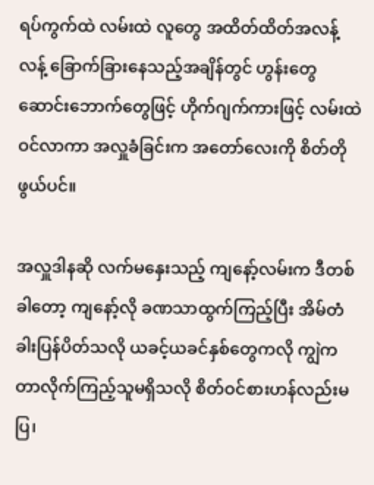ရပ်ကွက်ထဲ လမ်းထဲ လူတွေ အထိတ်ထိတ်အလန့်လန့် ခြောက်ခြားနေသည့်အချိန်တွင် ဟွန်းတွေ ဆောင်းဘောက်တွေဖြင့် ဟိုက်ဂျက်ကားဖြင့် လမ်းထဲဝင်လာကာ အလှူခံခြင်းက အတော်လေးကို စိတ်တိုဖွယ်ပင်။

အလှူဒါနဆို လက်မနှေးသည့် ကျနော့်လမ်းက ဒီတစ်ခါတော့ ကျနော့်လို ခဏသာထွက်ကြည့်ပြီး အိမ်တံခါးပြန်ပိတ်သလို ယခင့်ယခင်နှစ်တွေကလို ကျွဲကတာလိုက်ကြည့်သူမရှိသလို စိတ်ဝင်စားဟန်လည်းမပြ၊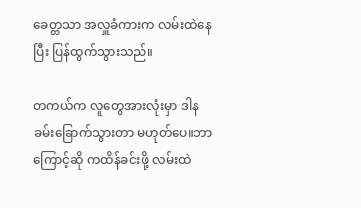ခေတ္တသာ အလှူခံကားက လမ်းထဲနေပြီး ပြန်ထွက်သွားသည်။

တကယ်က လူတွေအားလုံးမှာ ဒါနခမ်းခြောက်သွားတာ မဟုတ်ပေ။ဘာကြောင့်ဆို ကထိန်ခင်းဖို့ လမ်းထဲ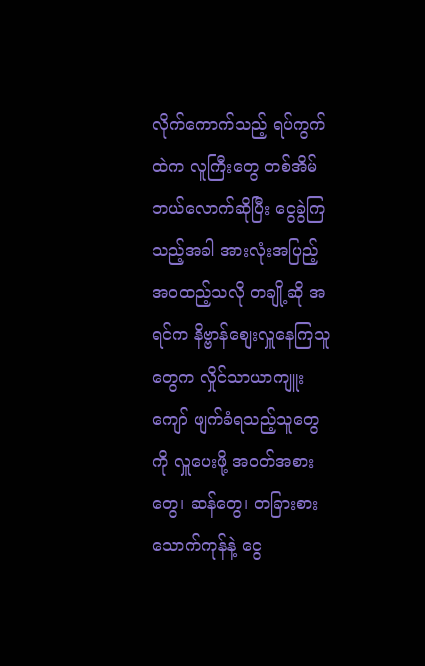လိုက်ကောက်သည့် ရပ်ကွက်ထဲက လူကြီးတွေ တစ်အိမ် ဘယ်လောက်ဆိုပြီး ငွေခွဲကြသည့်အခါ အားလုံးအပြည့်အ၀ထည့်သလို တချို့ဆို အရင်က နိဗ္ဗာန်စျေးလှူနေကြသူတွေက လှိုင်သာယာကျူးကျော် ဖျက်ခံရသည့်သူတွေကို လှူပေးဖို့ အဝတ်အစားတွေ၊ ဆန်တွေ၊ တခြားစားသောက်ကုန်နဲ့ ငွေ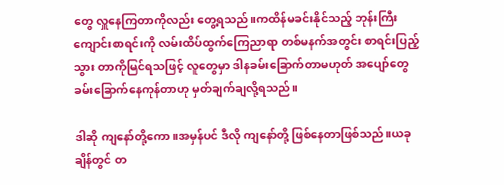တွေ လှူနေကြတာကိုလည်း တွေ့ရသည်။ကထိန်မခင်းနိုင်သည့် ဘုန်းကြီးကျောင်းစာရင်းကို လမ်းထိပ်ထွက်ကြေညာရာ တစ်မနက်အတွင်း စာရင်းပြည့်သွား တာကိုမြင်ရသဖြင့် လူတွေမှာ ဒါနခမ်းခြောက်တာမဟုတ် အပျော်တွေခမ်းခြောက်နေကုန်တာဟု မှတ်ချက်ချလို့ရသည်။

ဒါဆို ကျနော်တို့ကော။အမှန်ပင် ဒီလို ကျနော်တို့ ဖြစ်နေတာဖြစ်သည်။ယခုချိန်တွင် တ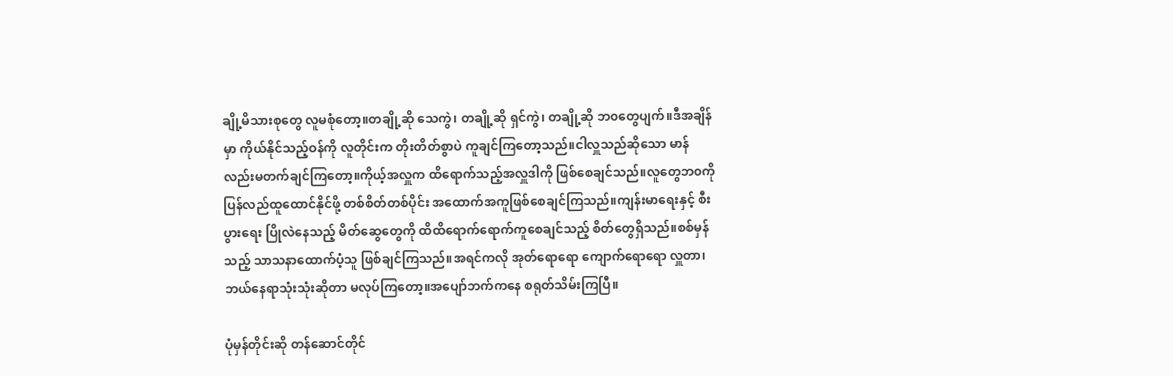ချို့မိသားစုတွေ လူမစုံတော့။တချို့ဆို သေကွဲ၊ တချို့ဆို ရှင်ကွဲ၊ တချို့ဆို ဘ၀တွေပျက်။ဒီအချိန်မှာ ကိုယ်နိုင်သည့်ဝန်ကို လူတိုင်းက တိုးတိတ်စွာပဲ ကူချင်ကြတော့သည်။ငါလှူသည်ဆိုသော မာန်လည်းမတက်ချင်ကြတော့။ကိုယ့်အလှူက ထိရောက်သည့်အလှူဒါကို ဖြစ်စေချင်သည်။လူတွေဘ၀ကို ပြန်လည်ထူထောင်နိုင်ဖို့ တစ်စိတ်တစ်ပိုင်း အထောက်အကူဖြစ်စေချင်ကြသည်။ကျန်းမာရေးနှင့် စီးပွားရေး ပြိုလဲနေသည့် မိတ်ဆွေတွေကို ထိထိရောက်ရောက်ကူစေချင်သည့် စိတ်တွေရှိသည်။စစ်မှန်သည့် သာသနာထောက်ပံ့သူ ဖြစ်ချင်ကြသည်။အရင်ကလို အုတ်ရောရော ကျောက်ရောရော လှူတာ၊ ဘယ်နေရာသုံးသုံးဆိုတာ မလုပ်ကြတော့။အပျော်ဘက်ကနေ စရုတ်သိမ်းကြပြီ။

ပုံမှန်တိုင်းဆို တန်ဆောင်တိုင်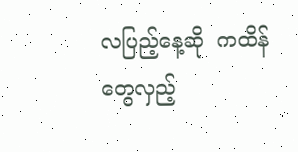လပြည့်နေ့ဆို  ကထိန်တွေလှည့်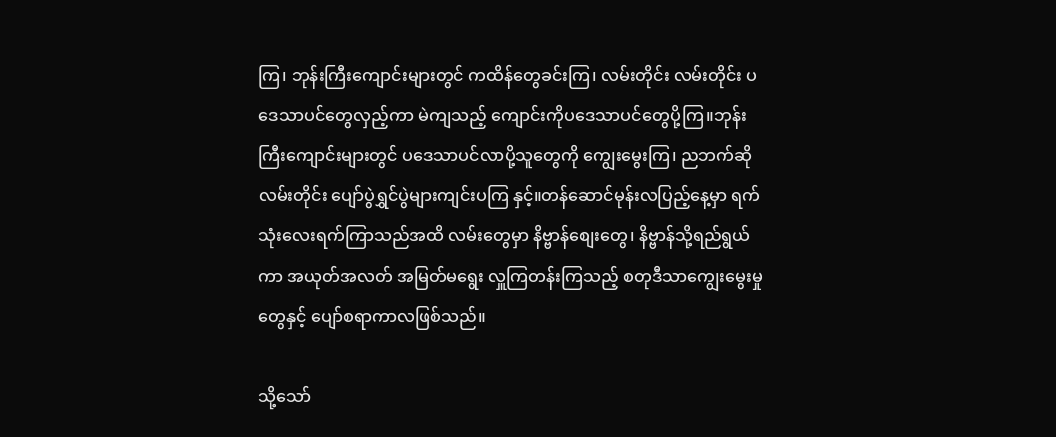ကြ၊ ဘုန်းကြီးကျောင်းများတွင် ကထိန်တွေခင်းကြ၊ လမ်းတိုင်း လမ်းတိုင်း ပဒေသာပင်တွေလှည့်ကာ မဲကျသည့် ကျောင်းကိုပဒေသာပင်တွေပို့ကြ။ဘုန်းကြီးကျောင်းများတွင် ပဒေသာပင်လာပို့သူတွေကို ကျွေးမွေးကြ၊ ညဘက်ဆို လမ်းတိုင်း ပျော်ပွဲရွှင်ပွဲများကျင်းပကြ နှင့်။တန်ဆောင်မုန်းလပြည့်နေ့မှာ ရက်သုံးလေးရက်ကြာသည်အထိ လမ်းတွေမှာ နိဗ္ဗာန်စျေးတွေ၊ နိဗ္ဗာန်သို့ရည်ရွယ်ကာ အယုတ်အလတ် အမြတ်မရွေး လှူကြတန်းကြသည့် စတုဒီသာကျွေးမွေးမှုတွေနှင့် ပျော်စရာကာလဖြစ်သည်။

သို့သော်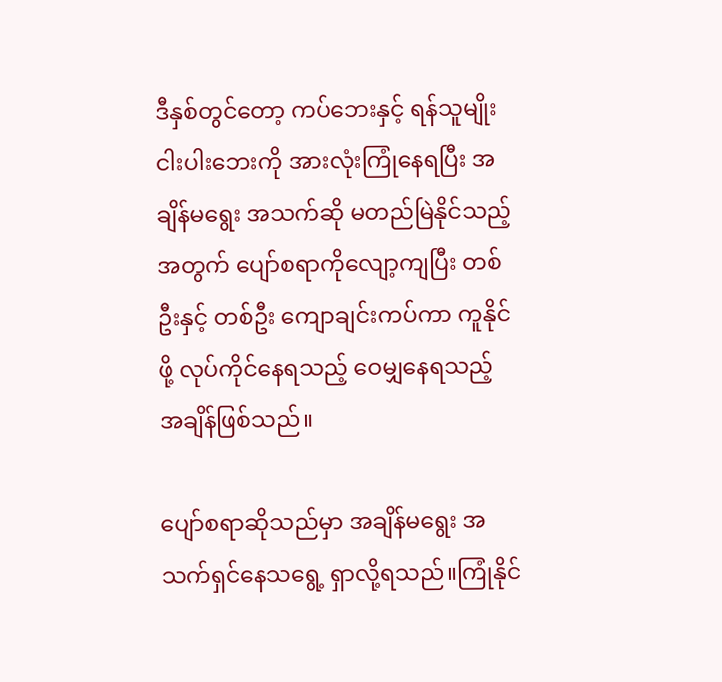ဒီနှစ်တွင်တော့ ကပ်ဘေးနှင့် ရန်သူမျိုးငါးပါးဘေးကို အားလုံးကြုံနေရပြီး အချိန်မရွေး အသက်ဆို မတည်မြဲနိုင်သည့်အတွက် ပျော်စရာကိုလျော့ကျပြီး တစ်ဦးနှင့် တစ်ဦး ကျောချင်းကပ်ကာ ကူနိုင်ဖို့ လုပ်ကိုင်နေရသည့် ဝေမျှနေရသည့် အချိန်ဖြစ်သည်။

ပျော်စရာဆိုသည်မှာ အချိန်မရွေး အသက်ရှင်နေသရွေ့ ရှာလို့ရသည်။ကြုံနိုင်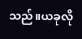သည်။ယခုလို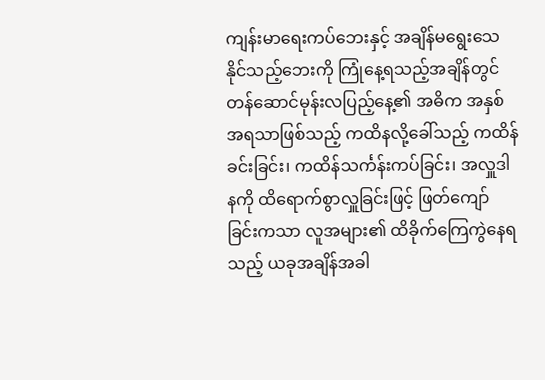ကျန်းမာရေးကပ်ဘေးနှင့် အချိန်မရွေးသေနိုင်သည့်ဘေးကို ကြုံနေ့ရသည့်အချိန်တွင် တန်ဆောင်မုန်းလပြည့်နေ့၏ အဓိက အနှစ်အရသာဖြစ်သည့် ကထိနလို့ခေါ်သည့် ကထိန်ခင်းခြင်း၊ ကထိန်သင်္ကန်းကပ်ခြင်း၊ အလှူဒါနကို ထိရောက်စွာလှူခြင်းဖြင့် ဖြတ်ကျော်ခြင်းကသာ လူအများ၏ ထိခိုက်ကြေကွဲနေရသည့် ယခုအချိန်အခါ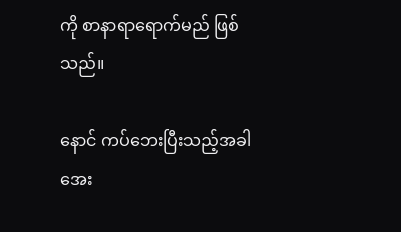ကို စာနာရာရောက်မည် ဖြစ်သည်။

နောင် ကပ်ဘေးပြီးသည့်အခါ အေး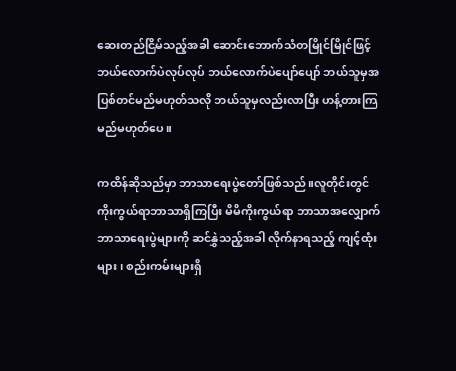ဆေးတည်ငြိမ်သည့်အခါ ဆောင်းဘောက်သံတမြိုင်မြိုင်ဖြင့် ဘယ်လောက်ပဲလုပ်လုပ် ဘယ်လောက်ပဲပျော်ပျော် ဘယ်သူမှအပြစ်တင်မည်မဟုတ်သလို ဘယ်သူမှလည်းလာပြီး ဟန့်တားကြမည်မဟုတ်ပေ။

ကထိန်ဆိုသည်မှာ ဘာသာရေးပွဲတော်ဖြစ်သည်။လူတိုင်းတွင် ကိုးကွယ်ရာဘာသာရှိကြပြီး မိမိကိုးကွယ်ရာ ဘာသာအလျှောက် ဘာသာရေးပွဲများကို ဆင်နွှဲသည့်အခါ လိုက်နာရသည့် ကျင့်ထုံးများ၊ စည်းကမ်းများရှိ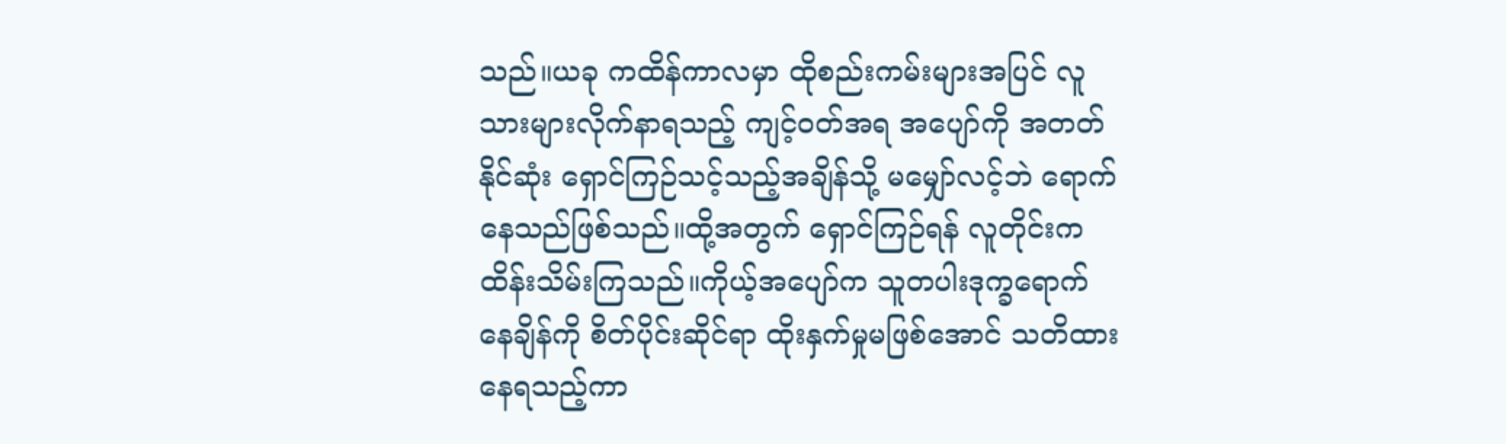သည်။ယခု ကထိန်ကာလမှာ ထိုစည်းကမ်းများအပြင် လူသားများလိုက်နာရသည့် ကျင့်ဝတ်အရ အပျော်ကို အတတ်နိုင်ဆုံး ရှောင်ကြဉ်သင့်သည့်အချိန်သို့ မမျှော်လင့်ဘဲ ရောက်နေသည်ဖြစ်သည်။ထို့အတွက် ရှောင်ကြဉ်ရန် လူတိုင်းက ထိန်းသိမ်းကြသည်။ကိုယ့်အပျော်က သူတပါးဒုက္ခရောက်နေချိန်ကို စိတ်ပိုင်းဆိုင်ရာ ထိုးနှက်မှုမဖြစ်အောင် သတိထားနေရသည့်ကာ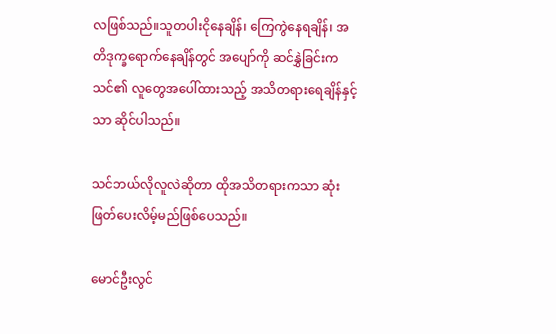လဖြစ်သည်။သူတပါးငိုနေချိန်၊ ကြေကွဲနေရချိန်၊ အတိဒုက္ခရောက်နေချိန်တွင် အပျော်ကို ဆင်နွှဲခြင်းက သင်၏ လူတွေအပေါ်ထားသည့် အသိတရားရေချိန်နှင့်သာ ဆိုင်ပါသည်။

သင်ဘယ်လိုလူလဲဆိုတာ ထိုအသိတရားကသာ ဆုံးဖြတ်ပေးလိမ့်မည်ဖြစ်ပေသည်။

မောင်ဦးလွင်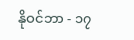နိုဝင်ဘာ - ၁၇